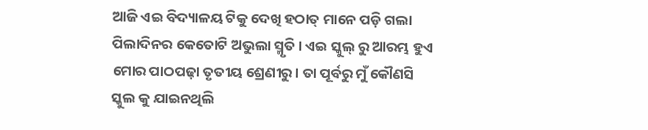ଆଜି ଏଇ ବିଦ୍ୟାଳୟ ଟିକୁ ଦେଖି ହଠାତ୍ ମାନେ ପଡ଼ି ଗଲା ପିଲାଦିନର କେତୋଟି ଅଭୁଲା ସ୍ମୃତି। ଏଇ ସ୍କୁଲ୍ ରୁ ଆରମ୍ଭ ହୁଏ ମୋର ପାଠପଢ଼ା ତୃତୀୟ ଶ୍ରେଣୀରୁ। ତା ପୂର୍ବରୁ ମୁଁ କୌଣସି ସ୍କୁଲ କୁ ଯାଇନଥିଲି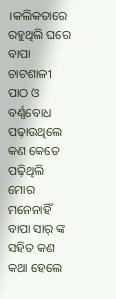।କଲିକତାରେ ରହୁଥିଲି ଘରେ ବାପା ଚାଟଶାଳୀ ପାଠ ଓ ବର୍ଣ୍ଣବୋଧ ପଢ଼ାଉଥିଲେ କଣ କେତେ ପଢ଼ିଥିଲି ମୋର ମନେନାହିଁ ବାପା ସାର୍ ଙ୍କ ସହିତ କଣ କଥା ହେଲେ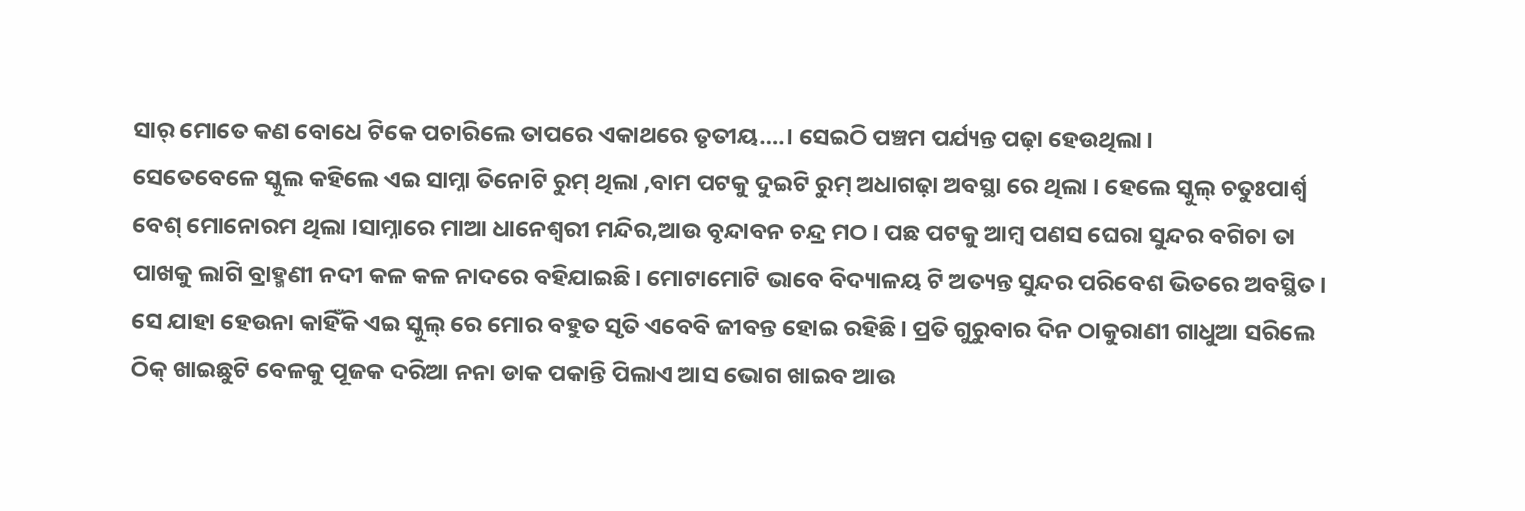ସାର୍ ମୋତେ କଣ ବୋଧେ ଟିକେ ପଚାରିଲେ ତାପରେ ଏକାଥରେ ତୃତୀୟ….। ସେଇଠି ପଞ୍ଚମ ପର୍ଯ୍ୟନ୍ତ ପଢ଼ା ହେଉଥିଲା।
ସେତେବେଳେ ସ୍କୁଲ କହିଲେ ଏଇ ସାମ୍ନା ତିନୋଟି ରୁମ୍ ଥିଲା ,ବାମ ପଟକୁ ଦୁଇଟି ରୁମ୍ ଅଧାଗଢ଼ା ଅବସ୍ଥା ରେ ଥିଲା । ହେଲେ ସ୍କୁଲ୍ ଚତୁଃପାର୍ଶ୍ଵ ବେଶ୍ ମୋନୋରମ ଥିଲା ।ସାମ୍ନାରେ ମାଆ ଧାନେଶ୍ଵରୀ ମନ୍ଦିର,ଆଉ ବୃନ୍ଦାବନ ଚନ୍ଦ୍ର ମଠ। ପଛ ପଟକୁ ଆମ୍ବ ପଣସ ଘେରା ସୁନ୍ଦର ବଗିଚା ତା ପାଖକୁ ଲାଗି ବ୍ରାହ୍ମଣୀ ନଦୀ କଳ କଳ ନାଦରେ ବହିଯାଇଛି। ମୋଟାମୋଟି ଭାବେ ବିଦ୍ୟାଳୟ ଟି ଅତ୍ୟନ୍ତ ସୁନ୍ଦର ପରିବେଶ ଭିତରେ ଅବସ୍ଥିତ।
ସେ ଯାହା ହେଉନା କାହିଁକି ଏଇ ସ୍କୁଲ୍ ରେ ମୋର ବହୁତ ସୃତି ଏବେବି ଜୀବନ୍ତ ହୋଇ ରହିଛି। ପ୍ରତି ଗୁରୁବାର ଦିନ ଠାକୁରାଣୀ ଗାଧୁଆ ସରିଲେ ଠିକ୍ ଖାଇଛୁଟି ବେଳକୁ ପୂଜକ ଦରିଆ ନନା ଡାକ ପକାନ୍ତି ପିଲାଏ ଆସ ଭୋଗ ଖାଇବ ଆଉ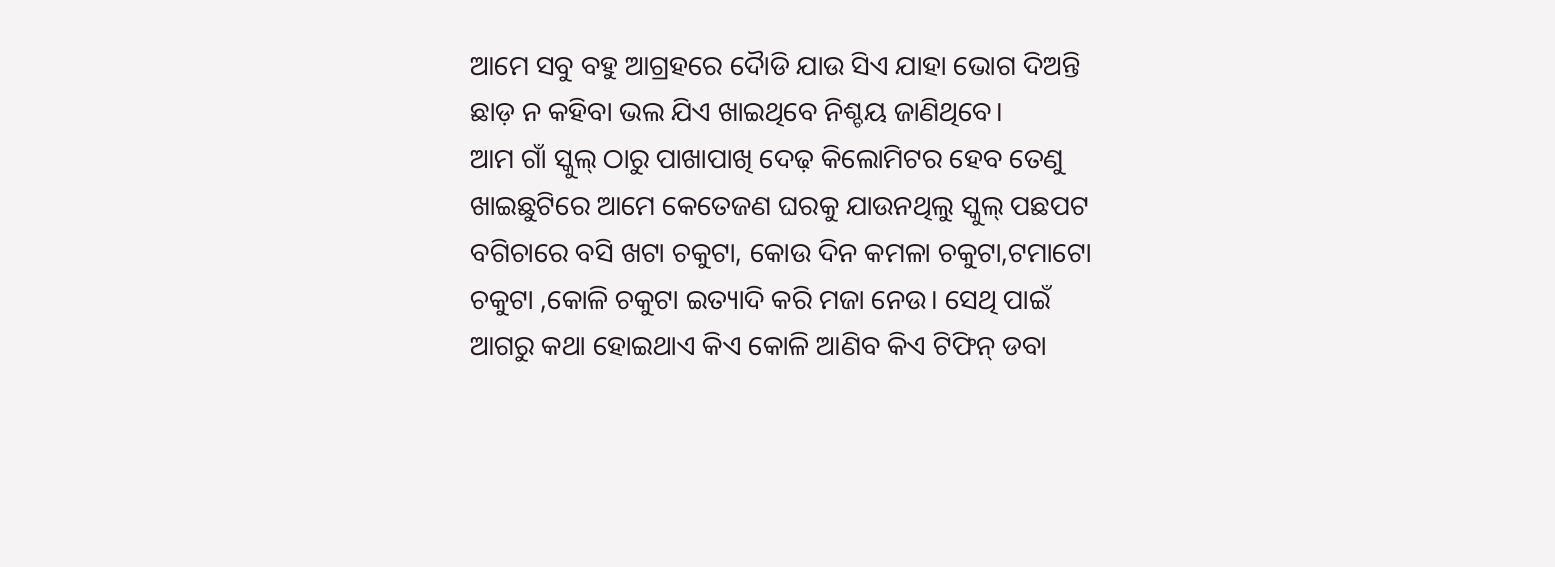ଆମେ ସବୁ ବହୁ ଆଗ୍ରହରେ ଦୋୖଡି ଯାଉ ସିଏ ଯାହା ଭୋଗ ଦିଅନ୍ତି ଛାଡ଼ ନ କହିବା ଭଲ ଯିଏ ଖାଇଥିବେ ନିଶ୍ଚୟ ଜାଣିଥିବେ।
ଆମ ଗାଁ ସ୍କୁଲ୍ ଠାରୁ ପାଖାପାଖି ଦେଢ଼ କିଲୋମିଟର ହେବ ତେଣୁ ଖାଇଛୁଟିରେ ଆମେ କେତେଜଣ ଘରକୁ ଯାଉନଥିଲୁ ସ୍କୁଲ୍ ପଛପଟ ବଗିଚାରେ ବସି ଖଟା ଚକୁଟା, କୋଉ ଦିନ କମଳା ଚକୁଟା,ଟମାଟୋ ଚକୁଟା ,କୋଳି ଚକୁଟା ଇତ୍ୟାଦି କରି ମଜା ନେଉ। ସେଥି ପାଇଁ ଆଗରୁ କଥା ହୋଇଥାଏ କିଏ କୋଳି ଆଣିବ କିଏ ଟିଫିନ୍ ଡବା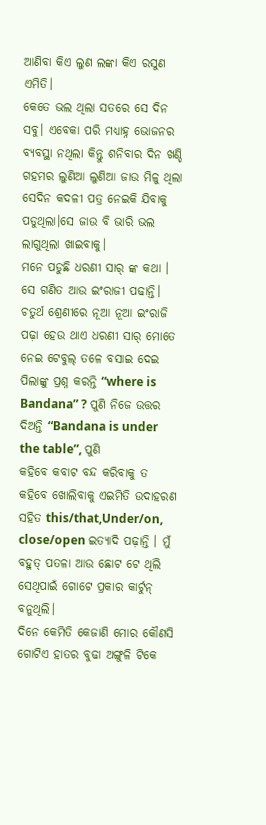ଆଣିବା କିଏ ଲୁଣ ଲଙ୍କା କିଏ ରସୁଣ ଏମିତି।
କେତେ ଭଲ ଥିଲା ସତରେ ସେ ଦିନ ସବୁ। ଏବେକା ପରି ମଧ୍ୟାହ୍ନ ଭୋଜନର ବ୍ୟବସ୍ଥା ନଥିଲା କିନ୍ତୁ ଶନିବାର ଦିନ ଖଣ୍ଡି ଗହମର ଲୁଣିଆ ଲୁଣିଆ ଜାଉ ମିଳୁ ଥିଲା ସେଦିନ କଦଳୀ ପତ୍ର ନେଇକି ଯିବାକୁ ପଡୁଥିଲା।ସେ ଜାଉ ବି ଭାରି ଭଲ ଲାଗୁଥିଲା ଖାଇବାକୁ।
ମନେ ପଡୁଛି ଧରଣୀ ସାର୍ ଙ୍କ କଥା । ସେ ଗଣିତ ଆଉ ଇଂରାଜୀ ପଢାନ୍ତି। ଚତୁର୍ଥ ଶ୍ରେଣୀରେ ନୂଆ ନୂଆ ଇଂରାଜି ପଢ଼ା ହେଉ ଥାଏ ଧରଣୀ ସାର୍ ମୋତେ ନେଇ ଟେବୁଲ୍ ତଳେ ବସାଇ ଦେଇ ପିଲାଙ୍କୁ ପ୍ରଶ୍ନ କରନ୍ତି “where is Bandana” ? ପୁଣି ନିଜେ ଉତ୍ତର ଦିଅନ୍ତି “Bandana is under the table”, ପୁଣି
କହିବେ କବାଟ ବନ୍ଦ କରିବାକୁ ତ କହିବେ ଖୋଲିବାକୁ ଏଇମିତି ଉଦାହରଣ ସହିତ this/that,Under/on, close/open ଇତ୍ୟାଦି ପଢ଼ାନ୍ତି । ମୁଁ ବହୁତ୍ ପତଳା ଆଉ ଛୋଟ ଟେ ଥିଲି ସେଥିପାଇଁ ଗୋଟେ ପ୍ରକାର କାର୍ଟୁନ୍ ବନୁଥିଲି।
ଦିନେ କେମିତି କେଜାଣି ମୋର କୌଣସି ଗୋଟିଏ ହାତର ବୁଢା ଅଙ୍ଗୁଳି ଟିକେ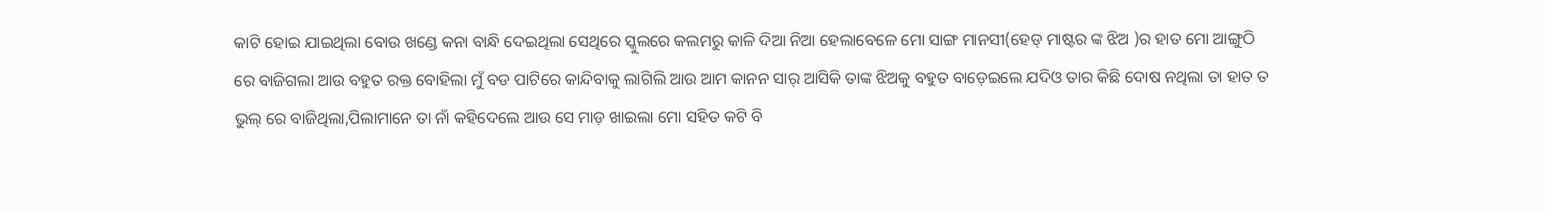କାଟି ହୋଇ ଯାଇଥିଲା ବୋଉ ଖଣ୍ଡେ କନା ବାନ୍ଧି ଦେଇଥିଲା ସେଥିରେ ସ୍କୁଲରେ କଲମରୁ କାଳି ଦିଆ ନିଆ ହେଲାବେଳେ ମୋ ସାଙ୍ଗ ମାନସୀ(ହେଡ୍ ମାଷ୍ଟର ଙ୍କ ଝିଅ )ର ହାତ ମୋ ଆଙ୍ଗୁଠି ରେ ବାଜିଗଲା ଆଉ ବହୁତ ରକ୍ତ ବୋହିଲା ମୁଁ ବଡ ପାଟିରେ କାନ୍ଦିବାକୁ ଲାଗିଲି ଆଉ ଆମ କାନନ ସାର୍ ଆସିକି ତାଙ୍କ ଝିଅକୁ ବହୁତ ବାଡ଼େଇଲେ ଯଦିଓ ତାର କିଛି ଦୋଷ ନଥିଲା ତା ହାତ ତ ଭୁଲ୍ ରେ ବାଜିଥିଲା,ପିଲାମାନେ ତା ନାଁ କହିଦେଲେ ଆଉ ସେ ମାଡ଼ ଖାଇଲା ମୋ ସହିତ କଟି ବି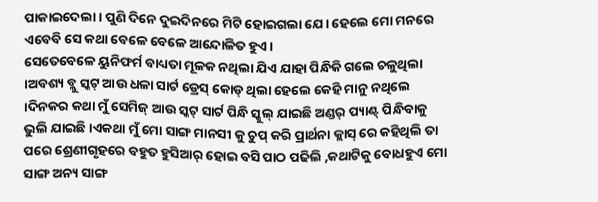ପାକାଇଦେଲା । ପୁଣି ଦିନେ ଦୁଇଦିନରେ ମିଟି ହୋଇଗଲା ଯେ। ହେଲେ ମୋ ମନରେ ଏବେବି ସେ କଥା ବେଳେ ବେଳେ ଆନ୍ଦୋଳିତ ହୁଏ।
ସେତେବେଳେ ୟୁନିଫର୍ମ ବାଧ୍ୟତା ମୂଳକ ନଥିଲା ଯିଏ ଯାହା ପିନ୍ଧିକି ଗଲେ ଚଳୁଥିଲା ।ଅବଶ୍ୟ ବ୍ଲୁ ସ୍କଟ୍ ଆଉ ଧଳା ସାର୍ଟ ଡ୍ରେସ୍ କୋଡ୍ ଥିଲା ହେଲେ କେହି ମାନୁ ନଥିଲେ ।ଦିନକର କଥା ମୁଁ ସେମିଜ୍ ଆଉ ସ୍କଟ୍ ସାର୍ଟ ପିନ୍ଧି ସ୍କୁଲ୍ ଯାଇଛି ଅଣ୍ଡର୍ ପ୍ୟାଣ୍ଟ୍ ପିନ୍ଧିବାକୁ ଭୁଲି ଯାଇଛି ।ଏକଥା ମୁଁ ମୋ ସାଙ୍ଗ ମାନସୀ କୁ ଚୁପ୍ କରି ପ୍ରାର୍ଥନା କ୍ଲାସ୍ ରେ କହିଥିଲି ତା ପରେ ଶ୍ରେଣୀଗୃହରେ ବହୁତ ହୁସିଆର୍ ହୋଇ ବସି ପାଠ ପଢିଲି ,କଥାଟିକୁ ବୋଧହୁଏ ମୋ ସାଙ୍ଗ ଅନ୍ୟ ସାଙ୍ଗ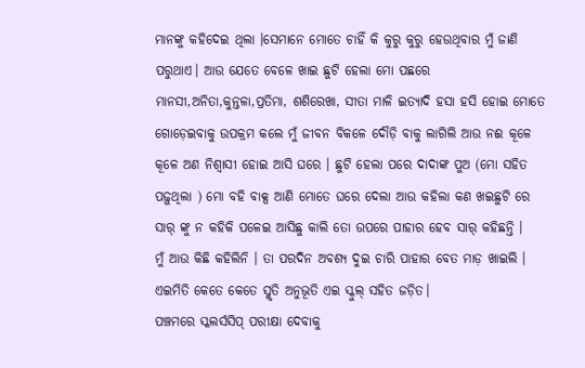ମାନଙ୍କୁ କହିଦେଇ ଥିଲା ।ସେମାନେ ମୋତେ ଚାହିଁ କି କୁରୁ କୁରୁ ହେଉଥିବାର ମୁଁ ଜାଣି ପରୁଥାଏ। ଆଉ ଯେତେ ବେଳେ ଖାଇ ଛୁଟି ହେଲା ମୋ ପଛରେ ମାନସୀ,ଅନିତା,କୁନ୍ତଳା,ପ୍ରତିମା, ଶଶିରେଖା, ସୀତା ମାଳି ଇତ୍ୟାଦି ହସା ହସି ହୋଇ ମୋତେ ଗୋଡ଼େଇବାକୁ ଉପକ୍ରମ କଲେ ମୁଁ ଜୀବନ ବିକଳେ ଦୌଡ଼ି ବାକୁ ଲାଗିଲି ଆଉ ନଈ କୂଳେ କୂଳେ ଅଣ ନିଶ୍ବାସୀ ହୋଇ ଆସି ଘରେ । ଛୁଟି ହେଲା ପରେ ଦାଦାଙ୍କ ପୁଅ (ମୋ ସହିତ ପଢ଼ୁଥିଲା ) ମୋ ବହି ବାକ୍ସ ଆଣି ମୋତେ ଘରେ ଦେଲା ଆଉ କହିଲା କଣ ଖଇଛୁଟି ରେ ସାର୍ ଙ୍କୁ ନ କହିକି ପଳେଇ ଆସିଛୁ କାଲି ତୋ ଉପରେ ପାହାର ହେବ ସାର୍ କହିଛନ୍ତି ।
ମୁଁ ଆଉ କିଛି କହିଲିନି । ତା ପରଦିନ ଅବଶ୍ୟ ଦୁଇ ଚାରି ପାହାର ବେତ ମାଡ଼ ଖାଇଲି । ଏଇମିତି କେତେ କେତେ ସ୍ମୃତି ଅନୁଭୂତି ଏଇ ସ୍କୁଲ୍ ସହିତ ଜଡ଼ିତ।
ପଞ୍ଚମରେ ସ୍କଲର୍ସସିପ୍ ପରୀକ୍ଷା ଦେବାକୁ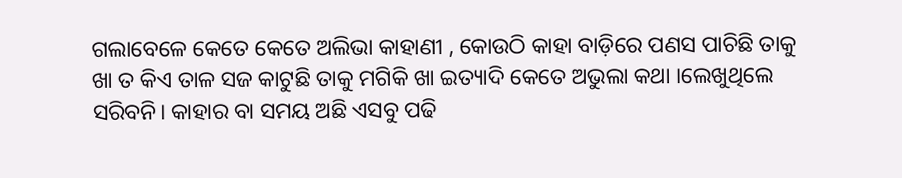ଗଲାବେଳେ କେତେ କେତେ ଅଲିଭା କାହାଣୀ , କୋଉଠି କାହା ବାଡ଼ିରେ ପଣସ ପାଚିଛି ତାକୁ ଖା ତ କିଏ ତାଳ ସଜ କାଟୁଛି ତାକୁ ମଗିକି ଖା ଇତ୍ୟାଦି କେତେ ଅଭୁଲା କଥା ।ଲେଖୁଥିଲେ ସରିବନି। କାହାର ବା ସମୟ ଅଛି ଏସବୁ ପଢି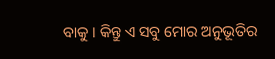ବାକୁ । କିନ୍ତୁ ଏ ସବୁ ମୋର ଅନୁଭୂତିର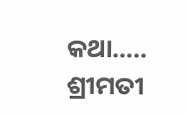କଥା…..
ଶ୍ରୀମତୀ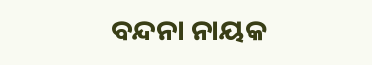ବନ୍ଦନା ନାୟକ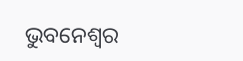ଭୁବନେଶ୍ୱର